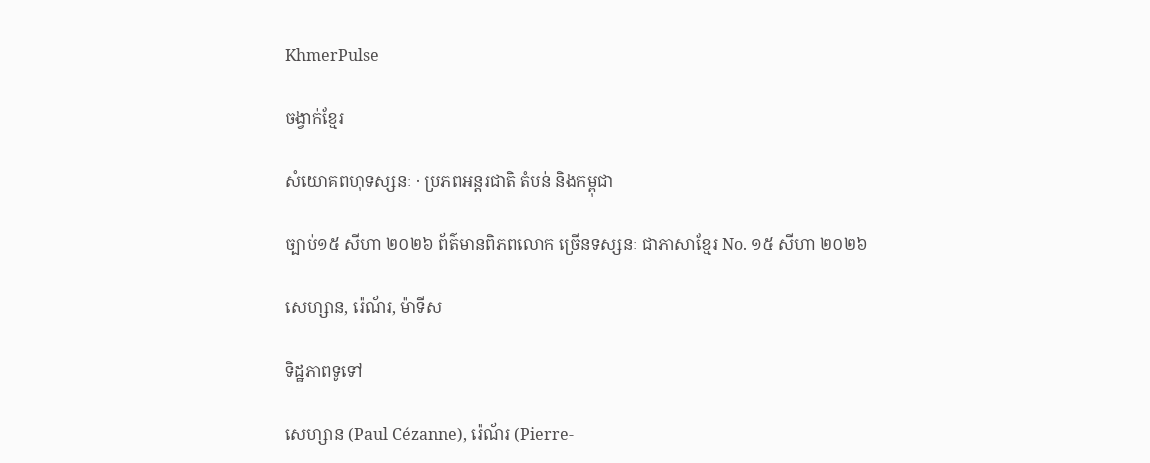KhmerPulse

ចង្វាក់ខ្មែរ

សំយោគពហុទស្សនៈ · ប្រភពអន្តរជាតិ តំបន់ និងកម្ពុជា

ច្បាប់១៥ សីហា ២០២៦ ព័ត៌មានពិភពលោក ច្រើនទស្សនៈ ជាភាសាខ្មែរ No. ១៥ សីហា ២០២៦

សេហ្សាន, រ៉េណ័រ, ម៉ាទីស

ទិដ្ឋភាពទូទៅ

សេហ្សាន (Paul Cézanne), រ៉េណ័រ (Pierre-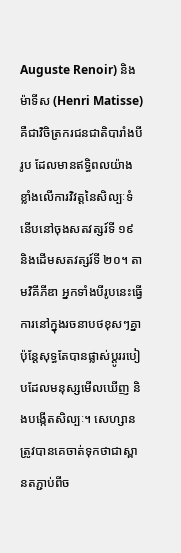Auguste Renoir) និង ម៉ាទីស (Henri Matisse) គឺជាវិចិត្រករជនជាតិបារាំងបីរូប ដែលមានឥទ្ធិពលយ៉ាងខ្លាំងលើការវិវត្តនៃសិល្បៈទំនើបនៅចុងសតវត្សរ៍ទី ១៩ និងដើមសតវត្សរ៍ទី ២០។ តាមវិគីភីឌា អ្នកទាំងបីរូបនេះធ្វើការនៅក្នុងរចនាបថខុសៗគ្នា ប៉ុន្តែសុទ្ធតែបានផ្លាស់ប្តូររបៀបដែលមនុស្សមើលឃើញ និងបង្កើតសិល្បៈ។ សេហ្សានត្រូវបានគេចាត់ទុកថាជាស្ពានតភ្ជាប់ពីច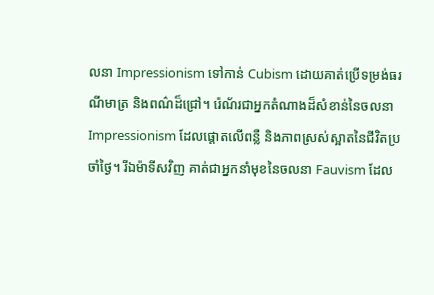លនា Impressionism ទៅកាន់ Cubism ដោយគាត់ប្រើទម្រង់ធរណីមាត្រ និងពណ៌ដ៏ជ្រៅ។ រ៉េណ័រជាអ្នកតំណាងដ៏សំខាន់នៃចលនា Impressionism ដែលផ្តោតលើពន្លឺ និងភាពស្រស់ស្អាតនៃជីវិតប្រចាំថ្ងៃ។ រីឯម៉ាទីសវិញ គាត់ជាអ្នកនាំមុខនៃចលនា Fauvism ដែល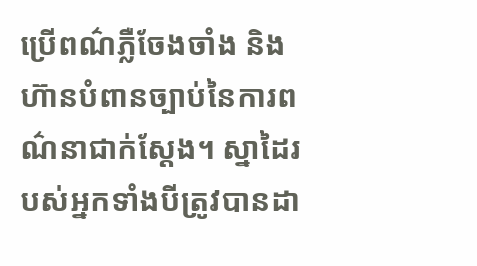ប្រើពណ៌ភ្លឺចែងចាំង និងហ៊ានបំពានច្បាប់នៃការពណ៌នាជាក់ស្តែង។ ស្នាដៃរបស់អ្នកទាំងបីត្រូវបានដា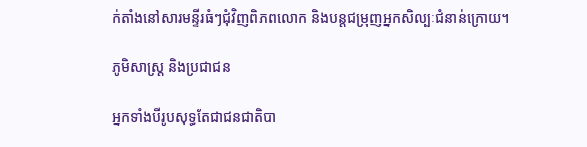ក់តាំងនៅសារមន្ទីរធំៗជុំវិញពិភពលោក និងបន្តជម្រុញអ្នកសិល្បៈជំនាន់ក្រោយ។

ភូមិសាស្ត្រ និងប្រជាជន

អ្នកទាំងបីរូបសុទ្ធតែជាជនជាតិបា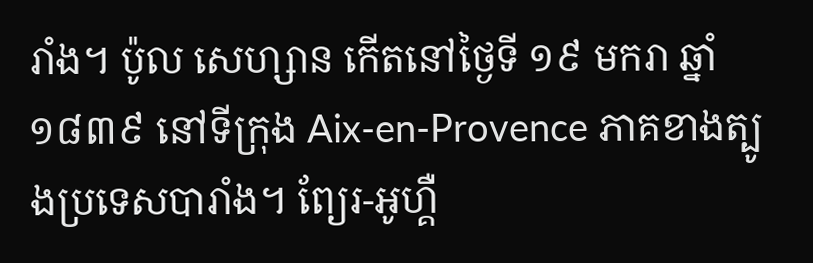រាំង។ ប៉ូល សេហ្សាន កើតនៅថ្ងៃទី ១៩ មករា ឆ្នាំ ១៨៣៩ នៅទីក្រុង Aix-en-Provence ភាគខាងត្បូងប្រទេសបារាំង។ ព្យែរ-អូហ្គឺ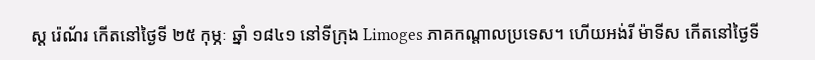ស្ត រ៉េណ័រ កើតនៅថ្ងៃទី ២៥ កុម្ភៈ ឆ្នាំ ១៨៤១ នៅទីក្រុង Limoges ភាគកណ្តាលប្រទេស។ ហើយអង់រី ម៉ាទីស កើតនៅថ្ងៃទី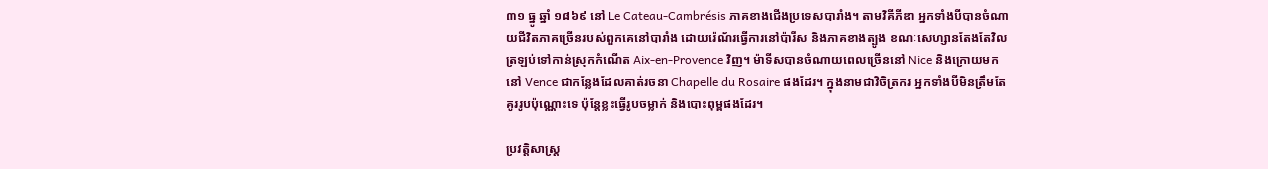៣១ ធ្នូ ឆ្នាំ ១៨៦៩ នៅ Le Cateau-Cambrésis ភាគខាងជើងប្រទេសបារាំង។ តាមវិគីភីឌា អ្នកទាំងបីបានចំណាយជីវិតភាគច្រើនរបស់ពួកគេនៅបារាំង ដោយរ៉េណ័រធ្វើការនៅប៉ារីស និងភាគខាងត្បូង ខណៈសេហ្សានតែងតែវិលត្រឡប់ទៅកាន់ស្រុកកំណើត Aix-en-Provence វិញ។ ម៉ាទីសបានចំណាយពេលច្រើននៅ Nice និងក្រោយមកនៅ Vence ជាកន្លែងដែលគាត់រចនា Chapelle du Rosaire ផងដែរ។ ក្នុងនាមជាវិចិត្រករ អ្នកទាំងបីមិនត្រឹមតែគូររូបប៉ុណ្ណោះទេ ប៉ុន្តែខ្លះធ្វើរូបចម្លាក់ និងបោះពុម្ពផងដែរ។

ប្រវត្តិសាស្ត្រ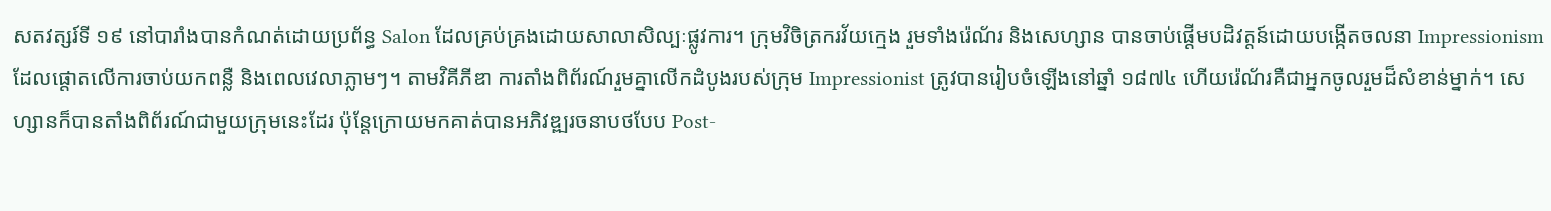សតវត្សរ៍ទី ១៩ នៅបារាំងបានកំណត់ដោយប្រព័ន្ធ Salon ដែលគ្រប់គ្រងដោយសាលាសិល្បៈផ្លូវការ។ ក្រុមវិចិត្រករវ័យក្មេង រួមទាំងរ៉េណ័រ និងសេហ្សាន បានចាប់ផ្តើមបដិវត្តន៍ដោយបង្កើតចលនា Impressionism ដែលផ្តោតលើការចាប់យកពន្លឺ និងពេលវេលាភ្លាមៗ។ តាមវិគីភីឌា ការតាំងពិព័រណ៍រួមគ្នាលើកដំបូងរបស់ក្រុម Impressionist ត្រូវបានរៀបចំឡើងនៅឆ្នាំ ១៨៧៤ ហើយរ៉េណ័រគឺជាអ្នកចូលរួមដ៏សំខាន់ម្នាក់។ សេហ្សានក៏បានតាំងពិព័រណ៍ជាមួយក្រុមនេះដែរ ប៉ុន្តែក្រោយមកគាត់បានអភិវឌ្ឍរចនាបថបែប Post-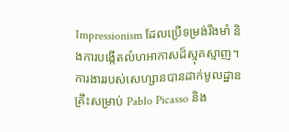Impressionism ដែលប្រើទម្រង់រឹងមាំ និងការបង្កើតលំហអាកាសដ៏ស្មុគស្មាញ។ ការងាររបស់សេហ្សានបានដាក់មូលដ្ឋានគ្រឹះសម្រាប់ Pablo Picasso និង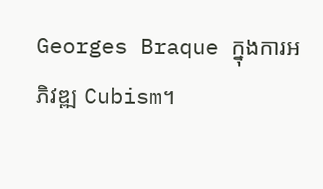Georges Braque ក្នុងការអភិវឌ្ឍ Cubism។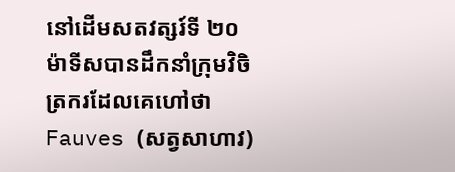នៅដើមសតវត្សរ៍ទី ២០ ម៉ាទីសបានដឹកនាំក្រុមវិចិត្រករដែលគេហៅថា Fauves (សត្វសាហាវ)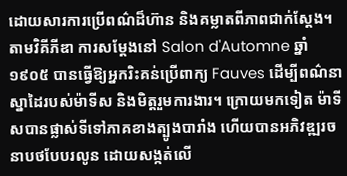ដោយសារការប្រើពណ៌ដ៏ហ៊ាន និងគម្លាតពីភាពជាក់ស្តែង។ តាមវិគីភីឌា ការសម្តែងនៅ Salon d'Automne ឆ្នាំ ១៩០៥ បានធ្វើឱ្យអ្នករិះគន់ប្រើពាក្យ Fauves ដើម្បីពណ៌នាស្នាដៃរបស់ម៉ាទីស និងមិត្តរួមការងារ។ ក្រោយមកទៀត ម៉ាទីសបានផ្លាស់ទីទៅភាគខាងត្បូងបារាំង ហើយបានអភិវឌ្ឍរចនាបថបែបរលូន ដោយសង្កត់លើ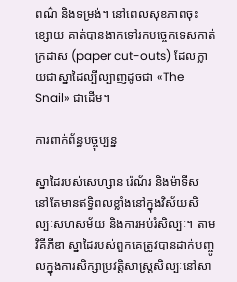ពណ៌ និងទម្រង់។ នៅពេលសុខភាពចុះខ្សោយ គាត់បានងាកទៅរកបច្ចេកទេសកាត់ក្រដាស (paper cut-outs) ដែលក្លាយជាស្នាដៃល្បីល្បាញដូចជា «The Snail» ជាដើម។

ការពាក់ព័ន្ធបច្ចុប្បន្ន

ស្នាដៃរបស់សេហ្សាន រ៉េណ័រ និងម៉ាទីស នៅតែមានឥទ្ធិពលខ្លាំងនៅក្នុងវិស័យសិល្បៈសហសម័យ និងការអប់រំសិល្បៈ។ តាមវិគីភីឌា ស្នាដៃរបស់ពួកគេត្រូវបានដាក់បញ្ចូលក្នុងការសិក្សាប្រវត្តិសាស្ត្រសិល្បៈនៅសា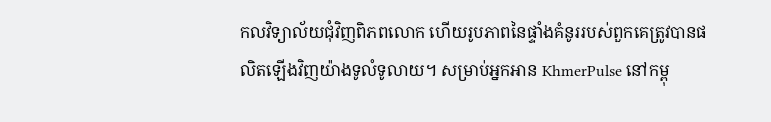កលវិទ្យាល័យជុំវិញពិភពលោក ហើយរូបភាពនៃផ្ទាំងគំនូររបស់ពួកគេត្រូវបានផលិតឡើងវិញយ៉ាងទូលំទូលាយ។ សម្រាប់អ្នកអាន KhmerPulse នៅកម្ពុ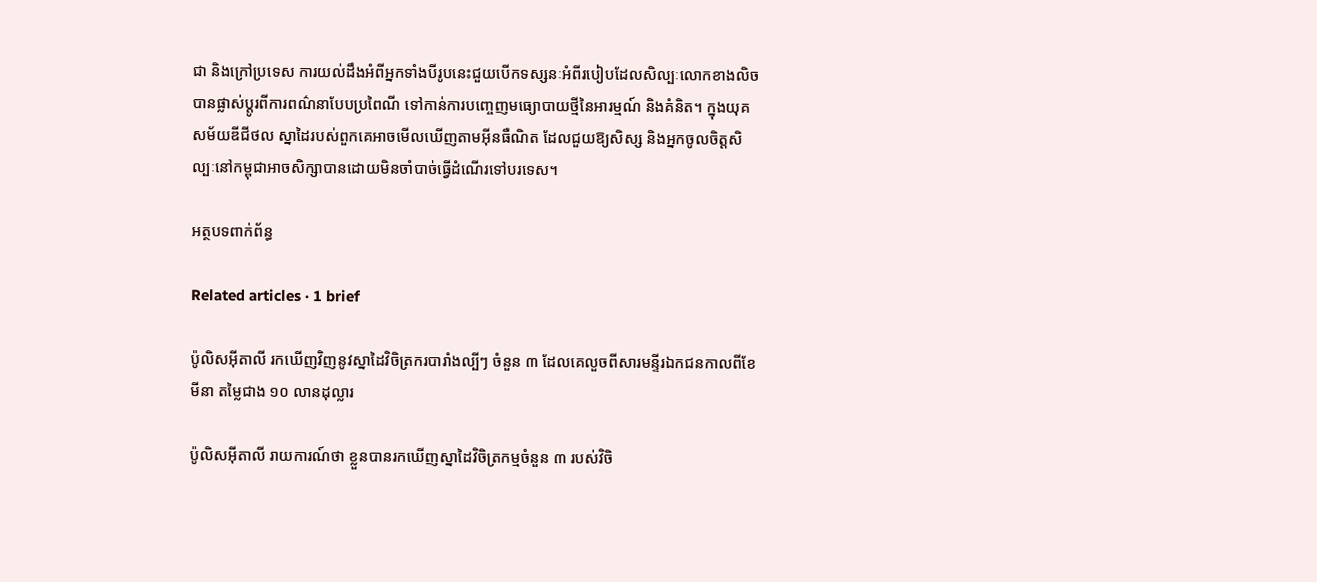ជា និងក្រៅប្រទេស ការយល់ដឹងអំពីអ្នកទាំងបីរូបនេះជួយបើកទស្សនៈអំពីរបៀបដែលសិល្បៈលោកខាងលិចបានផ្លាស់ប្តូរពីការពណ៌នាបែបប្រពៃណី ទៅកាន់ការបញ្ចេញមធ្យោបាយថ្មីនៃអារម្មណ៍ និងគំនិត។ ក្នុងយុគសម័យឌីជីថល ស្នាដៃរបស់ពួកគេអាចមើលឃើញតាមអ៊ីនធឺណិត ដែលជួយឱ្យសិស្ស និងអ្នកចូលចិត្តសិល្បៈនៅកម្ពុជាអាចសិក្សាបានដោយមិនចាំបាច់ធ្វើដំណើរទៅបរទេស។

អត្ថបទពាក់ព័ន្ធ

Related articles · 1 brief

ប៉ូលិសអ៊ីតាលី រកឃើញវិញនូវស្នាដៃវិចិត្រករបារាំងល្បីៗ ចំនួន ៣ ដែលគេលួចពីសារមន្ទីរឯកជនកាលពីខែមីនា តម្លៃជាង ១០ លានដុល្លារ

ប៉ូលិសអ៊ីតាលី រាយការណ៍ថា ខ្លួនបានរកឃើញស្នាដៃវិចិត្រកម្មចំនួន ៣ របស់វិចិ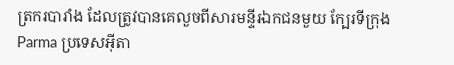ត្រករបារាំង ដែលត្រូវបានគេលួចពីសារមន្ទីរឯកជនមួយ ក្បែរទីក្រុង Parma ប្រទេសអ៊ីតា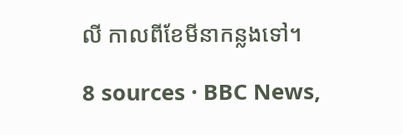លី កាលពីខែមីនាកន្លងទៅ។

8 sources · BBC News,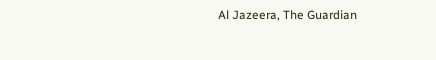Al Jazeera, The Guardian